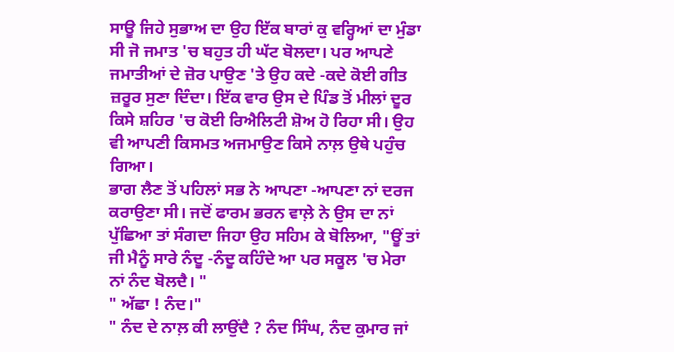ਸਾਊ ਜਿਹੇ ਸੁਭਾਅ ਦਾ ਉਹ ਇੱਕ ਬਾਰਾਂ ਕੁ ਵਰ੍ਹਿਆਂ ਦਾ ਮੁੰਡਾ ਸੀ ਜੋ ਜਮਾਤ 'ਚ ਬਹੁਤ ਹੀ ਘੱਟ ਬੋਲਦਾ। ਪਰ ਆਪਣੇ ਜਮਾਤੀਆਂ ਦੇ ਜ਼ੋਰ ਪਾਉਣ 'ਤੇ ਉਹ ਕਦੇ -ਕਦੇ ਕੋਈ ਗੀਤ ਜ਼ਰੂਰ ਸੁਣਾ ਦਿੰਦਾ। ਇੱਕ ਵਾਰ ਉਸ ਦੇ ਪਿੰਡ ਤੋਂ ਮੀਲਾਂ ਦੂਰ ਕਿਸੇ ਸ਼ਹਿਰ 'ਚ ਕੋਈ ਰਿਐਲਿਟੀ ਸ਼ੋਅ ਹੋ ਰਿਹਾ ਸੀ। ਉਹ ਵੀ ਆਪਣੀ ਕਿਸਮਤ ਅਜਮਾਉਣ ਕਿਸੇ ਨਾਲ਼ ਉਥੇ ਪਹੁੰਚ ਗਿਆ।
ਭਾਗ ਲੈਣ ਤੋਂ ਪਹਿਲਾਂ ਸਭ ਨੇ ਆਪਣਾ -ਆਪਣਾ ਨਾਂ ਦਰਜ ਕਰਾਉਣਾ ਸੀ। ਜਦੋਂ ਫਾਰਮ ਭਰਨ ਵਾਲ਼ੇ ਨੇ ਉਸ ਦਾ ਨਾਂ ਪੁੱਛਿਆ ਤਾਂ ਸੰਗਦਾ ਜਿਹਾ ਉਹ ਸਹਿਮ ਕੇ ਬੋਲਿਆ, "ਊਂ ਤਾਂ ਜੀ ਮੈਨੂੰ ਸਾਰੇ ਨੰਦੂ -ਨੰਦੂ ਕਹਿੰਦੇ ਆ ਪਰ ਸਕੂਲ 'ਚ ਮੇਰਾ ਨਾਂ ਨੰਦ ਬੋਲਦੈ। "
" ਅੱਛਾ ! ਨੰਦ।"
" ਨੰਦ ਦੇ ਨਾਲ਼ ਕੀ ਲਾਉਂਦੈ ? ਨੰਦ ਸਿੰਘ, ਨੰਦ ਕੁਮਾਰ ਜਾਂ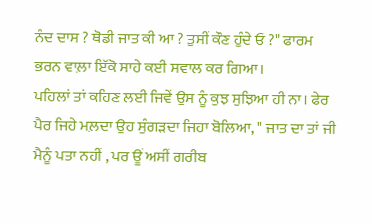ਨੰਦ ਦਾਸ ? ਥੋਡੀ ਜਾਤ ਕੀ ਆ ? ਤੁਸੀਂ ਕੌਣ ਹੁੰਦੇ ਓ ?" ਫਾਰਮ ਭਰਨ ਵਾਲ਼ਾ ਇੱਕੋ ਸਾਹੇ ਕਈ ਸਵਾਲ ਕਰ ਗਿਆ।
ਪਹਿਲਾਂ ਤਾਂ ਕਹਿਣ ਲਈ ਜਿਵੇਂ ਉਸ ਨੂੰ ਕੁਝ ਸੁਝਿਆ ਹੀ ਨਾ। ਫੇਰ ਪੈਰ ਜਿਹੇ ਮਲ਼ਦਾ ਉਹ ਸੁੰਗੜਦਾ ਜਿਹਾ ਬੋਲਿਆ, " ਜਾਤ ਦਾ ਤਾਂ ਜੀ ਮੈਨੂੰ ਪਤਾ ਨਹੀਂ , ਪਰ ਊਂ ਅਸੀਂ ਗਰੀਬ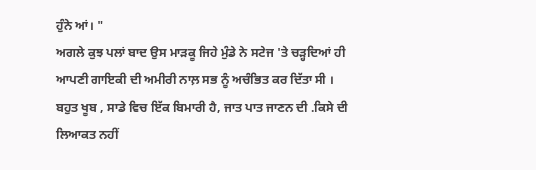ਹੁੰਨੇ ਆਂ। "
ਅਗਲੇ ਕੁਝ ਪਲਾਂ ਬਾਦ ਉਸ ਮਾੜਕੂ ਜਿਹੇ ਮੁੰਡੇ ਨੇ ਸਟੇਜ 'ਤੇ ਚੜ੍ਹਦਿਆਂ ਹੀ ਆਪਣੀ ਗਾਇਕੀ ਦੀ ਅਮੀਰੀ ਨਾਲ਼ ਸਭ ਨੂੰ ਅਚੰਭਿਤ ਕਰ ਦਿੱਤਾ ਸੀ ।
ਬਹੁਤ ਖੂਬ , ਸਾਡੇ ਵਿਚ ਇੱਕ ਬਿਮਾਰੀ ਹੈ, ਜਾਤ ਪਾਤ ਜਾਣਨ ਦੀ .ਕਿਸੇ ਦੀ ਲਿਆਕਤ ਨਹੀਂ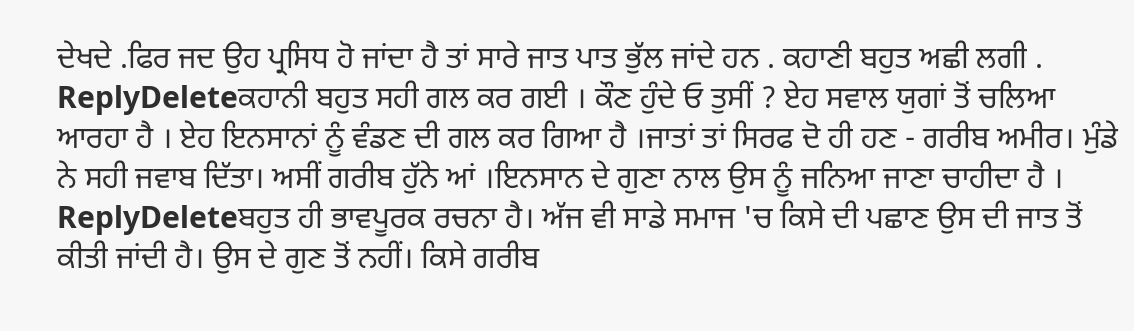ਦੇਖਦੇ .ਫਿਰ ਜਦ ਉਹ ਪ੍ਰਸਿਧ ਹੋ ਜਾਂਦਾ ਹੈ ਤਾਂ ਸਾਰੇ ਜਾਤ ਪਾਤ ਭੁੱਲ ਜਾਂਦੇ ਹਨ . ਕਹਾਣੀ ਬਹੁਤ ਅਛੀ ਲਗੀ .
ReplyDeleteਕਹਾਨੀ ਬਹੁਤ ਸਹੀ ਗਲ ਕਰ ਗਈ । ਕੌਣ ਹੁੰਦੇ ਓ ਤੁਸੀਂ ? ਏਹ ਸਵਾਲ ਯੁਗਾਂ ਤੋਂ ਚਲਿਆ ਆਰਹਾ ਹੈ । ਏਹ ਇਨਸਾਨਾਂ ਨੂੰ ਵੰਡਣ ਦੀ ਗਲ ਕਰ ਗਿਆ ਹੈ ।ਜਾਤਾਂ ਤਾਂ ਸਿਰਫ ਦੋ ਹੀ ਹਣ - ਗਰੀਬ ਅਮੀਰ। ਮੁੰਡੇ ਨੇ ਸਹੀ ਜਵਾਬ ਦਿੱਤਾ। ਅਸੀਂ ਗਰੀਬ ਹੁੱਨੇ ਆਂ ।ਇਨਸਾਨ ਦੇ ਗੁਣਾ ਨਾਲ ਉਸ ਨੂੰ ਜਨਿਆ ਜਾਣਾ ਚਾਹੀਦਾ ਹੈ ।
ReplyDeleteਬਹੁਤ ਹੀ ਭਾਵਪੂਰਕ ਰਚਨਾ ਹੈ। ਅੱਜ ਵੀ ਸਾਡੇ ਸਮਾਜ 'ਚ ਕਿਸੇ ਦੀ ਪਛਾਣ ਉਸ ਦੀ ਜਾਤ ਤੋਂ ਕੀਤੀ ਜਾਂਦੀ ਹੈ। ਉਸ ਦੇ ਗੁਣ ਤੋਂ ਨਹੀਂ। ਕਿਸੇ ਗਰੀਬ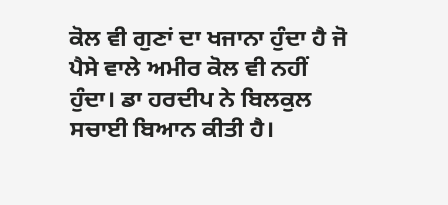ਕੋਲ ਵੀ ਗੁਣਾਂ ਦਾ ਖਜਾਨਾ ਹੁੰਦਾ ਹੈ ਜੋ ਪੈਸੇ ਵਾਲੇ ਅਮੀਰ ਕੋਲ ਵੀ ਨਹੀਂ ਹੁੰਦਾ। ਡਾ ਹਰਦੀਪ ਨੇ ਬਿਲਕੁਲ ਸਚਾਈ ਬਿਆਨ ਕੀਤੀ ਹੈ।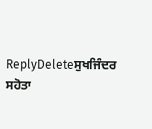ReplyDeleteਸੁਖਜਿੰਦਰ ਸਹੋਤਾ